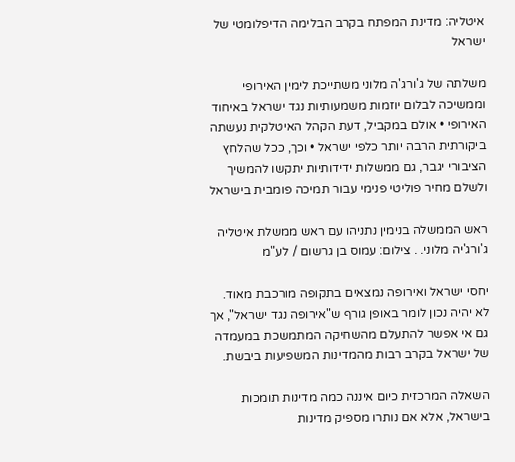איטליה: מדינת המפתח בקרב הבלימה הדיפלומטי של ישראל

משלתה של ג'ורג'ה מלוני משתייכת לימין האירופי וממשיכה לבלום יוזמות משמעותיות נגד ישראל באיחוד האירופי • אולם במקביל, דעת הקהל האיטלקית נעשתה ביקורתית הרבה יותר כלפי ישראל • וכך, ככל שהלחץ הציבורי יגבר, גם ממשלות ידידותיות יתקשו להמשיך ולשלם מחיר פוליטי פנימי עבור תמיכה פומבית בישראל

ראש הממשלה בנימין נתניהו עם ראש ממשלת איטליה ג'ורג'יה מלוני. . צילום: עמוס בן גרשום / לע"מ

יחסי ישראל ואירופה נמצאים בתקופה מורכבת מאוד. לא יהיה נכון לומר באופן גורף ש"אירופה נגד ישראל", אך גם אי אפשר להתעלם מהשחיקה המתמשכת במעמדה של ישראל בקרב רבות מהמדינות המשפיעות ביבשת.

השאלה המרכזית כיום איננה כמה מדינות תומכות בישראל, אלא אם נותרו מספיק מדינות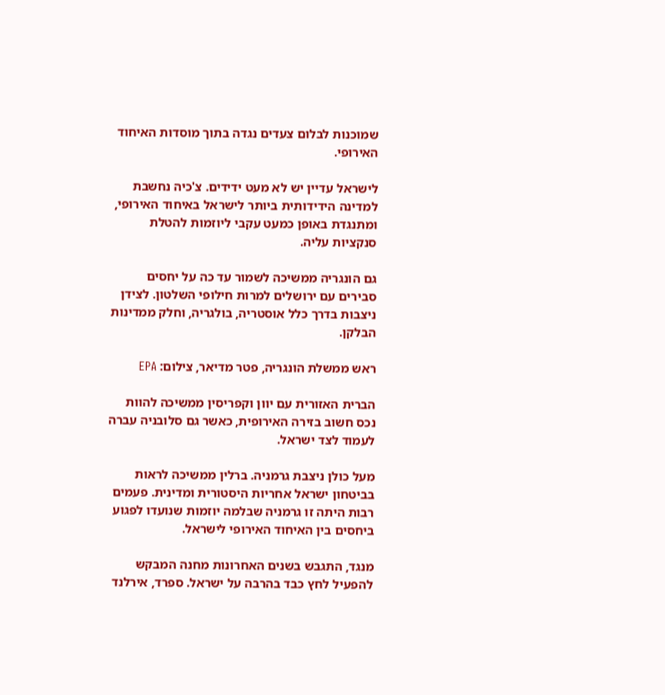שמוכנות לבלום צעדים נגדה בתוך מוסדות האיחוד האירופי.

לישראל עדיין יש לא מעט ידידים. צ'כיה נחשבת למדינה הידידותית ביותר לישראל באיחוד האירופי, ומתנגדת באופן כמעט עקבי ליוזמות להטלת סנקציות עליה.

גם הונגריה ממשיכה לשמור עד כה על יחסים סבירים עם ירושלים למרות חילופי השלטון. לצידן ניצבות בדרך כלל אוסטריה, בולגריה, וחלק ממדינות הבלקן.

ראש ממשלת הונגריה, פטר מדיאר, צילום: EPA

הברית האזורית עם יוון וקפריסין ממשיכה להוות נכס חשוב בזירה האירופית, כאשר גם סלובניה עברה לעמוד לצד ישראל.

מעל כולן ניצבת גרמניה. ברלין ממשיכה לראות בביטחון ישראל אחריות היסטורית ומדינית. פעמים רבות היתה זו גרמניה שבלמה יוזמות שנועדו לפגוע ביחסים בין האיחוד האירופי לישראל.

מנגד, התגבש בשנים האחרונות מחנה המבקש להפעיל לחץ כבד בהרבה על ישראל. ספרד, אירלנד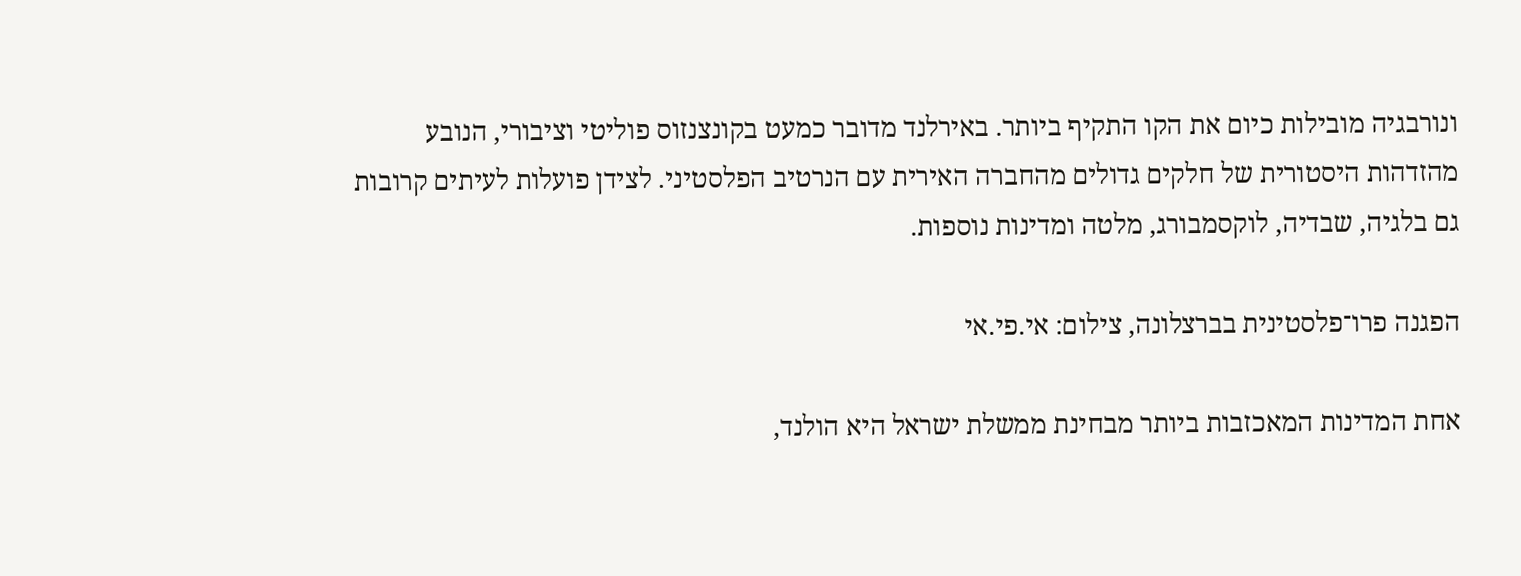ונורבגיה מובילות כיום את הקו התקיף ביותר. באירלנד מדובר כמעט בקונצנזוס פוליטי וציבורי, הנובע מהזדהות היסטורית של חלקים גדולים מהחברה האירית עם הנרטיב הפלסטיני. לצידן פועלות לעיתים קרובות גם בלגיה, שבדיה, לוקסמבורג, מלטה ומדינות נוספות.

הפגנה פרו־פלסטינית בברצלונה, צילום: אי.פי.אי

אחת המדינות המאכזבות ביותר מבחינת ממשלת ישראל היא הולנד,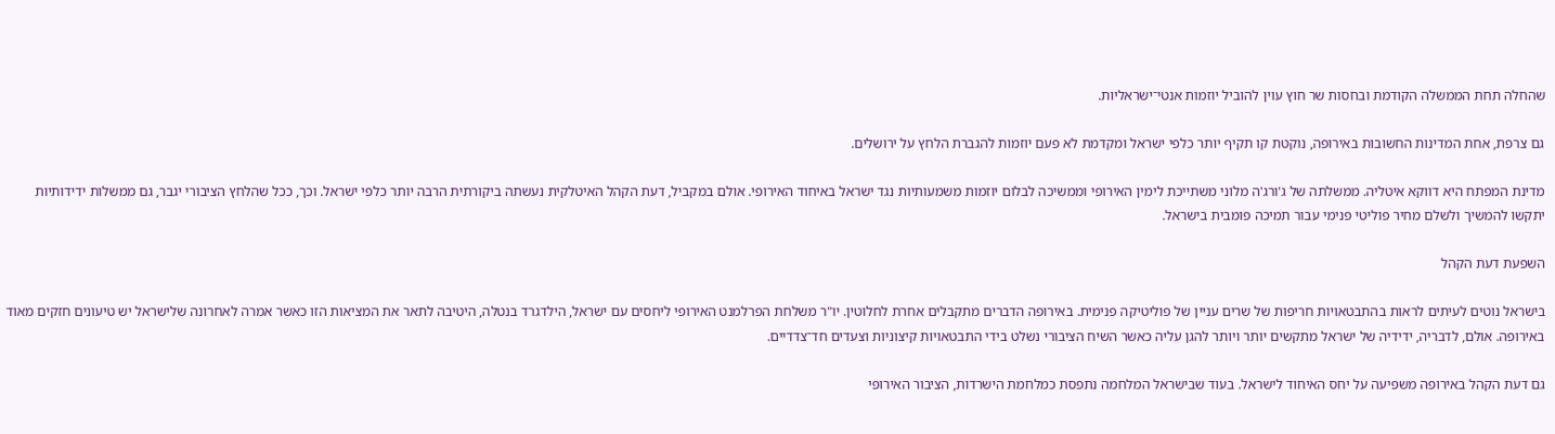שהחלה תחת הממשלה הקודמת ובחסות שר חוץ עוין להוביל יוזמות אנטי־ישראליות.

גם צרפת, אחת המדינות החשובות באירופה, נוקטת קו תקיף יותר כלפי ישראל ומקדמת לא פעם יוזמות להגברת הלחץ על ירושלים.

מדינת המפתח היא דווקא איטליה. ממשלתה של ג'ורג'ה מלוני משתייכת לימין האירופי וממשיכה לבלום יוזמות משמעותיות נגד ישראל באיחוד האירופי. אולם במקביל, דעת הקהל האיטלקית נעשתה ביקורתית הרבה יותר כלפי ישראל. וכך, ככל שהלחץ הציבורי יגבר, גם ממשלות ידידותיות יתקשו להמשיך ולשלם מחיר פוליטי פנימי עבור תמיכה פומבית בישראל.

השפעת דעת הקהל

בישראל נוטים לעיתים לראות בהתבטאויות חריפות של שרים עניין של פוליטיקה פנימית. באירופה הדברים מתקבלים אחרת לחלוטין. יו"ר משלחת הפרלמנט האירופי ליחסים עם ישראל, הילדגרד בנטלה, היטיבה לתאר את המציאות הזו כאשר אמרה לאחרונה שלישראל יש טיעונים חזקים מאוד באירופה. אולם, לדבריה, ידידיה של ישראל מתקשים יותר ויותר להגן עליה כאשר השיח הציבורי נשלט בידי התבטאויות קיצוניות וצעדים חד־צדדיים.

גם דעת הקהל באירופה משפיעה על יחס האיחוד לישראל. בעוד שבישראל המלחמה נתפסת כמלחמת הישרדות, הציבור האירופי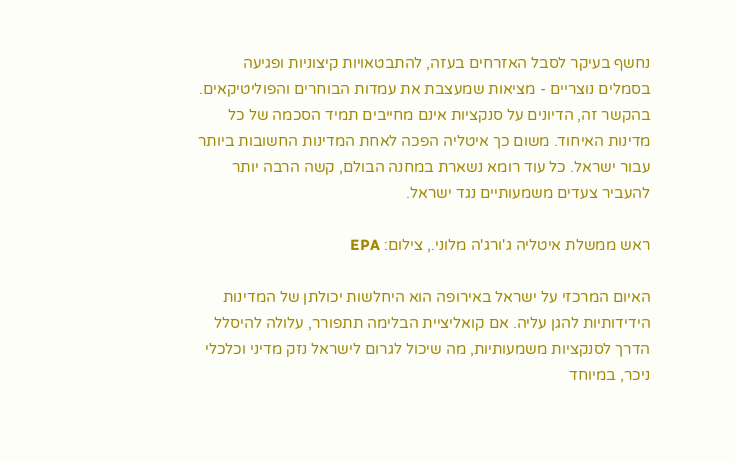נחשף בעיקר לסבל האזרחים בעזה, להתבטאויות קיצוניות ופגיעה בסמלים נוצריים - מציאות שמעצבת את עמדות הבוחרים והפוליטיקאים. בהקשר זה, הדיונים על סנקציות אינם מחייבים תמיד הסכמה של כל מדינות האיחוד. משום כך איטליה הפכה לאחת המדינות החשובות ביותר עבור ישראל. כל עוד רומא נשארת במחנה הבולם, קשה הרבה יותר להעביר צעדים משמעותיים נגד ישראל.

ראש ממשלת איטליה ג'ורג'ה מלוני., צילום: EPA

האיום המרכזי על ישראל באירופה הוא היחלשות יכולתן של המדינות הידידותיות להגן עליה. אם קואליציית הבלימה תתפורר, עלולה להיסלל הדרך לסנקציות משמעותיות, מה שיכול לגרום לישראל נזק מדיני וכלכלי ניכר, במיוחד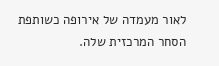לאור מעמדה של אירופה כשותפת הסחר המרכזית שלה.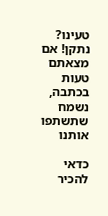טעינו? נתקן! אם מצאתם טעות בכתבה, נשמח שתשתפו אותנו

כדאי להכיר